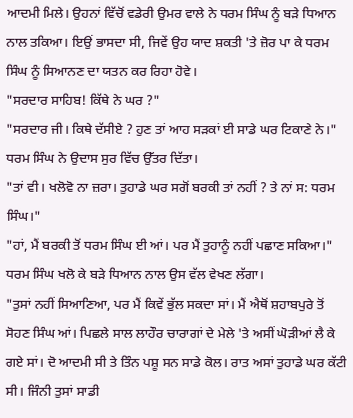ਆਦਮੀ ਮਿਲੇ। ਉਹਨਾਂ ਵਿੱਚੋਂ ਵਡੇਰੀ ਉਮਰ ਵਾਲੇ ਨੇ ਧਰਮ ਸਿੰਘ ਨੂੰ ਬੜੇ ਧਿਆਨ ਨਾਲ ਤਕਿਆ। ਇਉਂ ਭਾਸਦਾ ਸੀ, ਜਿਵੇਂ ਉਹ ਯਾਦ ਸ਼ਕਤੀ 'ਤੇ ਜ਼ੋਰ ਪਾ ਕੇ ਧਰਮ ਸਿੰਘ ਨੂੰ ਸਿਆਨਣ ਦਾ ਯਤਨ ਕਰ ਰਿਹਾ ਹੋਵੇ।
"ਸਰਦਾਰ ਸਾਹਿਬ! ਕਿੱਥੇ ਨੇ ਘਰ ?"
"ਸਰਦਾਰ ਜੀ। ਕਿਥੇ ਦੱਸੀਏ ? ਹੁਣ ਤਾਂ ਆਹ ਸੜਕਾਂ ਈ ਸਾਡੇ ਘਰ ਟਿਕਾਣੇ ਨੇ।" ਧਰਮ ਸਿੰਘ ਨੇ ਉਦਾਸ ਸੁਰ ਵਿੱਚ ਉੱਤਰ ਦਿੱਤਾ।
"ਤਾਂ ਵੀ। ਖਲੋਵੋ ਨਾ ਜ਼ਰਾ। ਤੁਹਾਡੇ ਘਰ ਸਗੋਂ ਬਰਕੀ ਤਾਂ ਨਹੀਂ ? ਤੇ ਨਾਂ ਸ: ਧਰਮ ਸਿੰਘ।"
"ਹਾਂ, ਮੈਂ ਬਰਕੀ ਤੋਂ ਧਰਮ ਸਿੰਘ ਈ ਆਂ। ਪਰ ਮੈਂ ਤੁਹਾਨੂੰ ਨਹੀਂ ਪਛਾਣ ਸਕਿਆ।" ਧਰਮ ਸਿੰਘ ਖਲੋ ਕੇ ਬੜੇ ਧਿਆਨ ਨਾਲ ਉਸ ਵੱਲ ਵੇਖਣ ਲੱਗਾ।
"ਤੁਸਾਂ ਨਹੀਂ ਸਿਆਣਿਆ, ਪਰ ਮੈਂ ਕਿਵੇਂ ਭੁੱਲ ਸਕਦਾ ਸਾਂ। ਮੈਂ ਐਥੋਂ ਸ਼ਹਾਬਪੁਰੇ ਤੋਂ ਸੋਹਣ ਸਿੰਘ ਆਂ। ਪਿਛਲੇ ਸਾਲ ਲਾਹੌਰ ਚਾਰਾਗਾਂ ਦੇ ਮੇਲੇ 'ਤੇ ਅਸੀਂ ਘੋੜੀਆਂ ਲੈ ਕੇ ਗਏ ਸਾਂ। ਦੋ ਆਦਮੀ ਸੀ ਤੇ ਤਿੰਨ ਪਸ਼ੂ ਸਨ ਸਾਡੇ ਕੋਲ। ਰਾਤ ਅਸਾਂ ਤੁਹਾਡੇ ਘਰ ਕੱਟੀ ਸੀ। ਜਿੰਨੀ ਤੁਸਾਂ ਸਾਡੀ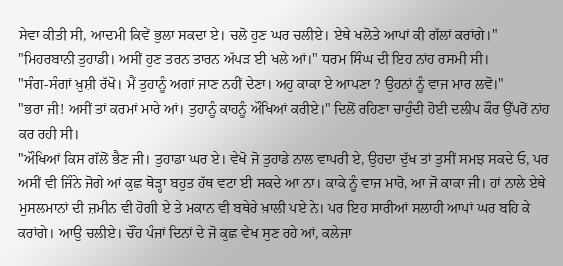ਸੇਵਾ ਕੀਤੀ ਸੀ, ਆਦਮੀ ਕਿਵੇਂ ਭੁਲਾ ਸਕਦਾ ਏ। ਚਲੋ ਹੁਣ ਘਰ ਚਲੀਏ। ਏਥੇ ਖਲੋਤੇ ਆਪਾਂ ਕੀ ਗੱਲਾਂ ਕਰਾਂਗੇ।"
"ਮਿਹਰਬਾਨੀ ਤੁਹਾਡੀ। ਅਸੀਂ ਹੁਣ ਤਰਨ ਤਾਰਨ ਅੱਪੜ ਈ ਖਲੇ ਆਂ।" ਧਰਮ ਸਿੰਘ ਦੀ ਇਹ ਨਾਂਹ ਰਸਮੀ ਸੀ।
"ਸੰਗ-ਸੰਗਾਂ ਖ਼ੁਸ਼ੀ ਰੱਖੋ। ਮੈਂ ਤੁਹਾਨੂੰ ਅਗਾਂ ਜਾਣ ਨਹੀਂ ਦੇਣਾ। ਅਹੁ ਕਾਕਾ ਏ ਆਪਣਾ ? ਉਹਨਾਂ ਨੂੰ ਵਾਜ ਮਾਰ ਲਵੋ।"
"ਭਰਾ ਜੀ! ਅਸੀਂ ਤਾਂ ਕਰਮਾਂ ਮਾਰੇ ਆਂ। ਤੁਹਾਨੂੰ ਕਾਹਨੂੰ ਔਖਿਆਂ ਕਰੀਏ।" ਦਿਲੋਂ ਰਹਿਣਾ ਚਾਹੁੰਦੀ ਹੋਈ ਦਲੀਪ ਕੌਰ ਉੱਪਰੋਂ ਨਾਂਹ ਕਰ ਰਹੀ ਸੀ।
"ਔਖਿਆਂ ਕਿਸ ਗੱਲੋਂ ਭੈਣ ਜੀ। ਤੁਹਾਡਾ ਘਰ ਏ। ਵੇਖੋ ਜੋ ਤੁਹਾਡੇ ਨਾਲ ਵਾਪਰੀ ਏ, ਉਹਦਾ ਦੁੱਖ ਤਾਂ ਤੁਸੀਂ ਸਮਝ ਸਕਦੇ ਓ, ਪਰ ਅਸੀਂ ਵੀ ਜਿੰਨੇ ਜੋਗੇ ਆਂ ਕੁਛ ਥੋੜ੍ਹਾ ਬਹੁਤ ਹੱਥ ਵਟਾ ਈ ਸਕਦੇ ਆ ਨਾ। ਕਾਕੇ ਨੂੰ ਵਾਜ ਮਾਰੋ, ਆ ਜੋ ਕਾਕਾ ਜੀ। ਹਾਂ ਨਾਲੇ ਏਥੇ ਮੁਸਲਮਾਨਾਂ ਦੀ ਜ਼ਮੀਨ ਵੀ ਹੋਗੀ ਏ ਤੇ ਮਕਾਨ ਵੀ ਬਥੇਰੇ ਖ਼ਾਲੀ ਪਏ ਨੇ। ਪਰ ਇਹ ਸਾਰੀਆਂ ਸਲਾਹੀ ਆਪਾਂ ਘਰ ਬਹਿ ਕੇ ਕਰਾਂਗੇ। ਆਉ ਚਲੀਏ। ਚੌਂਹ ਪੰਜਾਂ ਦਿਨਾਂ ਦੇ ਜੋ ਕੁਛ ਵੇਖ ਸੁਣ ਰਹੇ ਆਂ, ਕਲੇਜਾ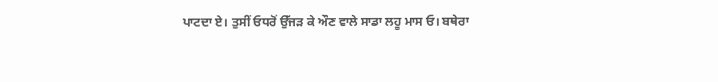ਪਾਟਦਾ ਏ। ਤੁਸੀਂ ਓਧਰੋਂ ਉੱਜੜ ਕੇ ਔਣ ਵਾਲੇ ਸਾਡਾ ਲਹੂ ਮਾਸ ਓ। ਬਥੇਰਾ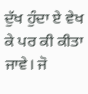ਦੁੱਖ ਹੁੰਦਾ ਏ ਵੇਖ ਕੇ ਪਰ ਕੀ ਕੀਤਾ ਜਾਵੇ। ਜੋ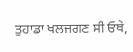ਤੁਹਾਡਾ ਖਲਜਗਣ ਸੀ ਓਥੇ,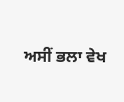ਅਸੀਂ ਭਲਾ ਵੇਖ